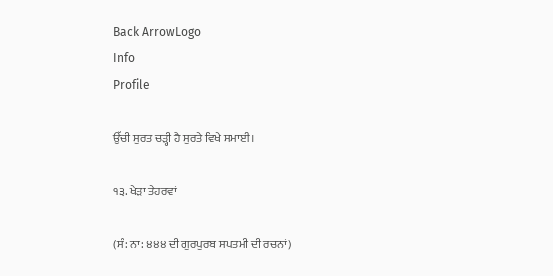Back ArrowLogo
Info
Profile

ਉੱਚੀ ਸੁਰਤ ਚੜ੍ਹੀ ਹੈ ਸੁਰਤੇ ਵਿਖੇ ਸਮਾਈ।

੧੩. ਖੇੜਾ ਤੇਹਰਵਾਂ

(ਸੰ: ਨਾ: ੪੪੪ ਦੀ ਗੁਰਪੁਰਬ ਸਪਤਮੀ ਦੀ ਰਚਨਾਂ)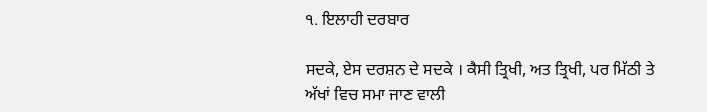੧. ਇਲਾਹੀ ਦਰਬਾਰ

ਸਦਕੇ, ਏਸ ਦਰਸ਼ਨ ਦੇ ਸਦਕੇ । ਕੈਸੀ ਤ੍ਰਿਖੀ, ਅਤ ਤ੍ਰਿਖੀ, ਪਰ ਮਿੱਠੀ ਤੇ ਅੱਖਾਂ ਵਿਚ ਸਮਾ ਜਾਣ ਵਾਲੀ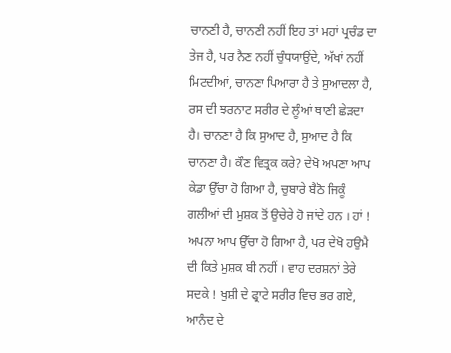ਚਾਨਣੀ ਹੈ, ਚਾਨਣੀ ਨਹੀਂ ਇਹ ਤਾਂ ਮਹਾਂ ਪ੍ਰਚੰਡ ਦਾ ਤੇਜ ਹੈ, ਪਰ ਨੈਣ ਨਹੀਂ ਚੁੰਧਯਾਉਂਦੇ, ਅੱਖਾਂ ਨਹੀਂ ਮਿਟਦੀਆਂ, ਚਾਨਣਾ ਪਿਆਰਾ ਹੈ ਤੇ ਸੁਆਦਲਾ ਹੈ, ਰਸ ਦੀ ਝਰਨਾਟ ਸਰੀਰ ਦੇ ਲੂੰਆਂ ਥਾਣੀ ਛੇੜਦਾ ਹੈ। ਚਾਨਣਾ ਹੈ ਕਿ ਸੁਆਦ ਹੈ, ਸੁਆਦ ਹੈ ਕਿ ਚਾਨਣਾ ਹੈ। ਕੌਣ ਵਿਤ੍ਰਕ ਕਰੇ? ਦੇਖੋ ਅਪਣਾ ਆਪ ਕੇਡਾ ਉੱਚਾ ਹੋ ਗਿਆ ਹੈ, ਚੁਬਾਰੇ ਬੈਠੋ ਜਿਕੂੰ ਗਲੀਆਂ ਦੀ ਮੁਸ਼ਕ ਤੋਂ ਉਚੇਰੇ ਹੋ ਜਾਂਦੇ ਹਨ । ਹਾਂ ! ਅਪਨਾ ਆਪ ਉੱਚਾ ਹੋ ਗਿਆ ਹੈ, ਪਰ ਦੇਖੋ ਹਉਮੈ ਦੀ ਕਿਤੇ ਮੁਸ਼ਕ ਬੀ ਨਹੀਂ । ਵਾਹ ਦਰਸ਼ਨਾਂ ਤੇਰੇ ਸਦਕੇ ! ਖੁਸ਼ੀ ਦੇ ਫ੍ਰਾਟੇ ਸਰੀਰ ਵਿਚ ਭਰ ਗਏ, ਆਨੰਦ ਦੇ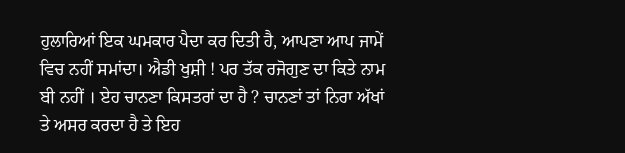ਹੁਲਾਰਿਆਂ ਇਕ ਘਮਕਾਰ ਪੈਦਾ ਕਰ ਦਿਤੀ ਹੈ, ਆਪਣਾ ਆਪ ਜਾਮੇਂ ਵਿਚ ਨਹੀਂ ਸਮਾਂਦਾ। ਐਡੀ ਖੁਸ਼ੀ ! ਪਰ ਤੱਕ ਰਜੋਗੁਣ ਦਾ ਕਿਤੇ ਨਾਮ ਬੀ ਨਹੀਂ । ਏਹ ਚਾਨਣਾ ਕਿਸਤਰਾਂ ਦਾ ਹੈ ? ਚਾਨਣਾਂ ਤਾਂ ਨਿਰਾ ਅੱਖਾਂ ਤੇ ਅਸਰ ਕਰਦਾ ਹੈ ਤੇ ਇਹ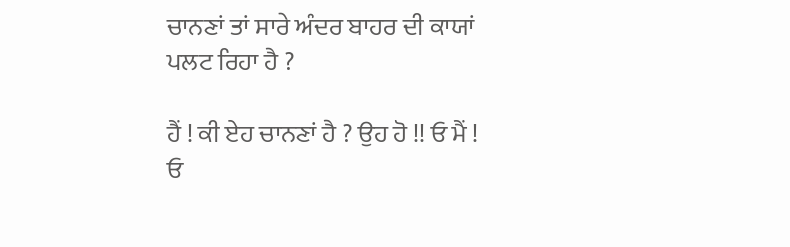ਚਾਨਣਾਂ ਤਾਂ ਸਾਰੇ ਅੰਦਰ ਬਾਹਰ ਦੀ ਕਾਯਾਂ ਪਲਟ ਰਿਹਾ ਹੈ ?

ਹੈਂ ! ਕੀ ਏਹ ਚਾਨਣਾਂ ਹੈ ? ਉਹ ਹੋ !! ਓ ਮੈਂ ! ਓ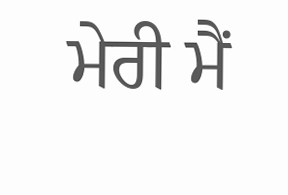ਮੇਰੀ ਮੈਂ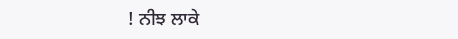! ਨੀਝ ਲਾਕੇ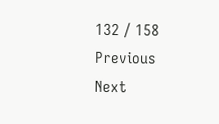132 / 158
Previous
Next